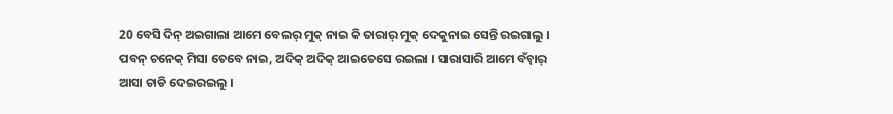20 ବେସି ଦିନ୍ ଅଇଗାଲା ଆମେ ବେଲର୍ ମୁକ୍ ନାଇ କି ତାରାର୍ ମୁକ୍ ଦେକୁନାଇ ସେନ୍ତି ରଇଗାଲୁ । ପବନ୍ ଚନେକ୍ ମିସା ତେବେ ନାଇ, ଅଦିକ୍ ଅଦିକ୍ ଆଇତେସେ ରଇଲା । ସାରାସାରି ଆମେ ବଁଚ୍ବାର୍ ଆସା ଚାଡି ଦେଇରଇଲୁ ।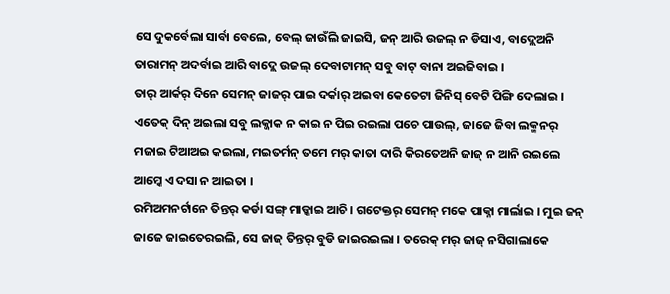ସେ ଦୁକର୍ବେଲା ସାର୍ବା ବେଲେ, ବେଲ୍ ଜାଉଁଲି ଜାଇସି, ଜନ୍ ଆରି ଉଜଲ୍ ନ ଡିସାଏ, ବାଦ୍ଲେଅନି ତାରାମନ୍ ଅଦର୍ବାଇ ଆରି ବାଦ୍ଲେ ଉଜଲ୍ ଦେବାଟାମନ୍ ସବୁ ବାଟ୍ ବାନା ଅଇଜିବାଇ ।
ତାର୍ ଆର୍କର୍ ଦିନେ ସେମନ୍ ଜାଜର୍ ପାଇ ଦର୍କାର୍ ଅଇବା କେତେଟା ଜିନିସ୍ ବେଟି ପିଙ୍ଗି ଦେଲାଇ ।
ଏତେକ୍ ଦିନ୍ ଅଇଲା ସବୁ ଲକ୍ଜାକ ନ କାଇ ନ ପିଇ ରଇଲା ପଚେ ପାଉଲ୍, ଜାଜେ ଜିବା ଲକ୍ମନର୍ ମଜାଇ ଟିଆଅଇ କଇଲା, ମଇତର୍ମନ୍ ତମେ ମର୍ କାତା ଦାରି କିରତେଅନି ଜାଜ୍ ନ ଆନି ରଇଲେ ଆମ୍କେ ଏ ଦସା ନ ଆଇତା ।
ରମିଅମନର୍ଟାନେ ତିନ୍ତର୍ କର୍ଡା ସଙ୍ଗ୍ ମାଡ୍କାଇ ଆଚି । ଗଟେକ୍ତର୍ ସେମନ୍ ମକେ ପାକ୍ନା ମାର୍ଲାଇ । ମୁଇ ଜନ୍ ଜାଜେ ଜାଇତେରଇଲି, ସେ ଜାଜ୍ ତିନ୍ତର୍ ବୁଡି ଜାଇରଇଲା । ତରେକ୍ ମର୍ ଜାଜ୍ ନସିଗାଲାକେ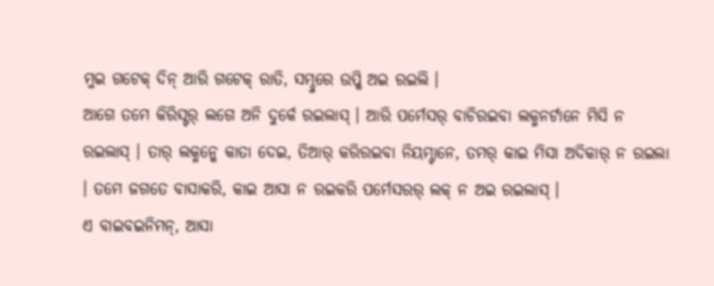ମୁଇ ଗଟେକ୍ ଦିନ୍ ଆରି ଗଟେକ୍ ରାତି, ସମ୍ଦୁରେ ଉପ୍କି ଅଇ ରଇଲି ।
ଆଗେ ତମେ କିରିସ୍ଟର୍ ଲଗେ ଅନି ଦୁର୍କେ ରଇଲାସ୍ । ଆରି ପର୍ମେସର୍ ବାଚିରଇବା ଲକ୍ମନର୍ଟାନେ ମିସି ନ ରଇଲାସ୍ । ତାର୍ ଲକ୍ମନ୍କେ କାତା ଦେଇ, ତିଆର୍ କରିରଇବା ନିୟମ୍ଟାନେ, ତମର୍ କାଇ ମିସା ଅଦିକାର୍ ନ ରଇଲା । ତମେ ଜଗତେ ବାସାକରି, କାଇ ଆସା ନ ରଇକରି ପର୍ମେସରର୍ ଲକ୍ ନ ଅଇ ରଇଲାସ୍ ।
ଏ ବାଇବଇନିମନ୍, ଆସା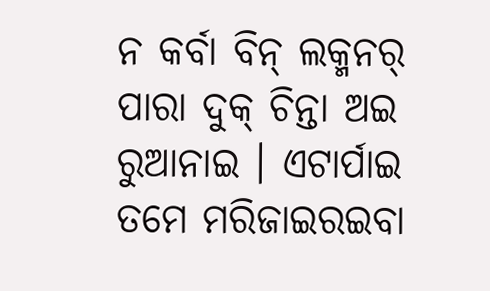ନ କର୍ବା ବିନ୍ ଲକ୍ମନର୍ ପାରା ଦୁକ୍ ଚିନ୍ତା ଅଇ ରୁଆନାଇ । ଏଟାର୍ପାଇ ତମେ ମରିଜାଇରଇବା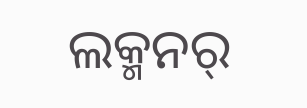ଲକ୍ମନର୍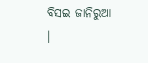ବିସଇ ଜାନିରୁଆ ।